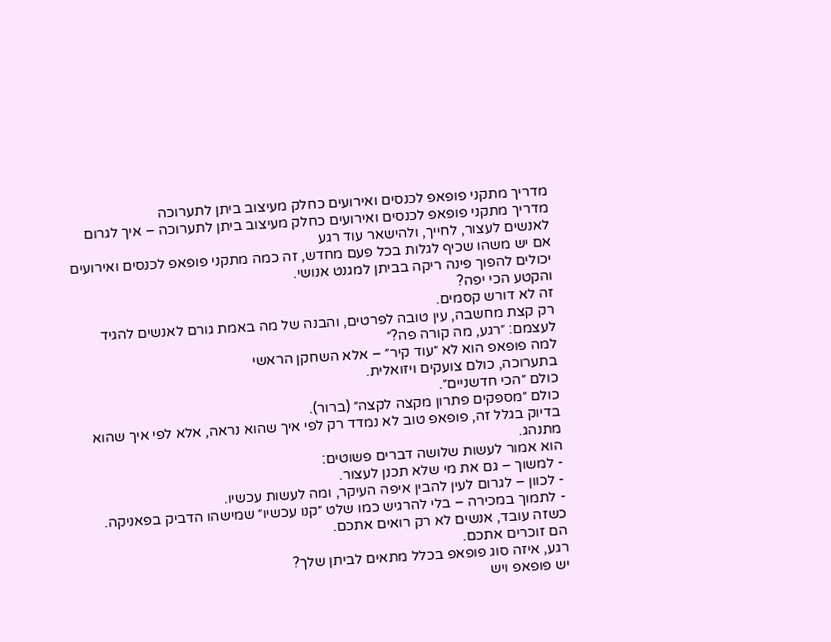מדריך מתקני פופאפ לכנסים ואירועים כחלק מעיצוב ביתן לתערוכה
מדריך מתקני פופאפ לכנסים ואירועים כחלק מעיצוב ביתן לתערוכה – איך לגרום לאנשים לעצור, לחייך, ולהישאר עוד רגע
אם יש משהו שכיף לגלות בכל פעם מחדש, זה כמה מתקני פופאפ לכנסים ואירועים יכולים להפוך פינה ריקה בביתן למגנט אנושי.
והקטע הכי יפה?
זה לא דורש קסמים.
רק קצת מחשבה, עין טובה לפרטים, והבנה של מה באמת גורם לאנשים להגיד לעצמם: ״רגע, מה קורה פה?״
למה פופאפ הוא לא ״עוד קיר״ – אלא השחקן הראשי
בתערוכה, כולם צועקים ויזואלית.
כולם ״הכי חדשניים״.
כולם ״מספקים פתרון מקצה לקצה״ (ברור).
בדיוק בגלל זה, פופאפ טוב לא נמדד רק לפי איך שהוא נראה, אלא לפי איך שהוא מתנהג.
הוא אמור לעשות שלושה דברים פשוטים:
- למשוך – גם את מי שלא תכנן לעצור.
- לכוון – לגרום לעין להבין איפה העיקר, ומה לעשות עכשיו.
- לתמוך במכירה – בלי להרגיש כמו שלט ״קנו עכשיו״ שמישהו הדביק בפאניקה.
כשזה עובד, אנשים לא רק רואים אתכם.
הם זוכרים אתכם.
רגע, איזה סוג פופאפ בכלל מתאים לביתן שלך?
יש פופאפ ויש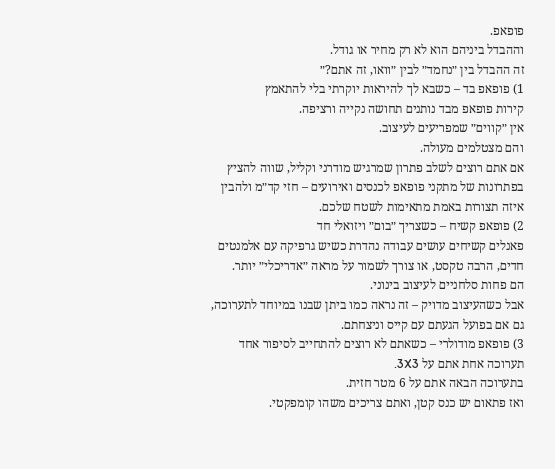פופאפ.
וההבדל ביניהם הוא לא רק מחיר או גודל.
זה ההבדל בין ״נחמד״ לבין ״וואו, זה אתם?״
1) פופאפ בד – כשבא לך להיראות יוקרתי בלי להתאמץ
קירות פופאפ מבד נותנים תחושה נקייה ורציפה.
אין ״קווים״ שמפריעים לעיצוב.
והם מצטלמים מעולה.
אם אתם רוצים לשלב פתרון שמרגיש מודרני וקליל, שווה להציץ בפתרונות של מתקני פופאפ לכנסים ואירועים – חזי קד״מ ולהבין איזה תצורות באמת מתאימות לשטח שלכם.
2) פופאפ קשיח – כשצריך ״בום״ ויזואלי חד
פאנלים קשיחים עושים עבודה נהדרת כשיש גרפיקה עם אלמנטים חדים, הרבה טקסט, או צורך לשמור על מראה ״אדריכלי״ יותר.
הם פחות סלחניים לעיצוב בינוני.
אבל כשהעיצוב מדויק – זה נראה כמו ביתן שבנו במיוחד לתערוכה, גם אם בפועל הגעתם עם קייס וניצחתם.
3) פופאפ מודולרי – כשאתם לא רוצים להתחייב לסיפור אחד
תערוכה אחת אתם על 3X3.
בתערוכה הבאה אתם על 6 מטר חזית.
ואז פתאום יש כנס קטן, ואתם צריכים משהו קומפקטי.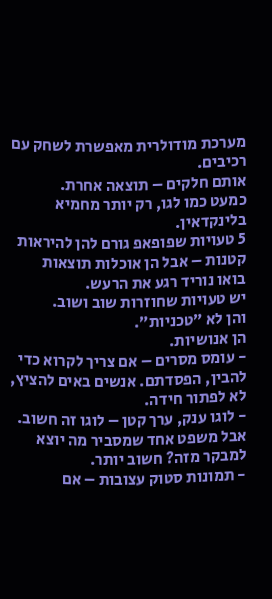מערכת מודולרית מאפשרת לשחק עם רכיבים.
אותם חלקים – תוצאה אחרת.
כמעט כמו לגו, רק יותר מחמיא בלינקדאין.
5 טעויות שפופאפ גורם להן להיראות קטנות – אבל הן אוכלות תוצאות
בואו נוריד רגע את הרעש.
יש טעויות שחוזרות שוב ושוב.
והן לא ״טכניות״.
הן אנושיות.
- עומס מסרים – אם צריך לקרוא כדי להבין, הפסדתם. אנשים באים להציץ, לא לפתור חידה.
- לוגו ענק, ערך קטן – לוגו זה חשוב. אבל משפט אחד שמסביר מה יוצא למבקר מזה? חשוב יותר.
- תמונות סטוק עצובות – אם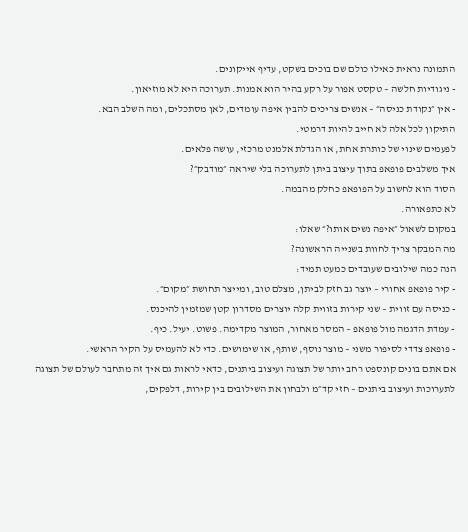התמונה נראית כאילו כולם שם בוכים בשקט, עדיף אייקונים.
- ניגודיות חלשה – טקסט אפור על רקע בהיר הוא אמנות. תערוכה היא לא מוזיאון.
- אין ״נקודת כניסה״ – אנשים צריכים להבין איפה עומדים, לאן מסתכלים, ומה השלב הבא.
התיקון לכל אלה לא חייב להיות דרמטי.
לפעמים שינוי של כותרת אחת, או הגדלת אלמנט מרכזי, עושה פלאים.
איך משלבים פופאפ בתוך עיצוב ביתן לתערוכה בלי שיראה ״מודבק״?
הסוד הוא לחשוב על הפופאפ כחלק מהבמה.
לא כתפאורה.
במקום לשאול ״איפה נשים אותו?״ שאלו:
מה המבקר צריך לחוות בשנייה הראשונה?
הנה כמה שילובים שעובדים כמעט תמיד:
- קיר פופאפ אחורי – יוצר גב חזק לביתן, מצלם טוב, ומייצר תחושת ״מקום״.
- כניסה עם זווית – שני קירות בזווית קלה יוצרים מסדרון קטן שמזמין להיכנס.
- עמדת הדגמה מול פופאפ – המסר מאחור, המוצר מקדימה. פשוט. יעיל. כיף.
- פופאפ צדדי לסיפור משני – מוצר נוסף, שותף, או שימושים. כדי לא להעמיס על הקיר הראשי.
אם אתם בונים קונספט רחב יותר של תצוגה ועיצוב ביתנים, כדאי לראות גם איך זה מתחבר לעולם של תצוגה לתערוכות ועיצוב ביתנים – חזי קד״מ ולבחון את השילובים בין קירות, דלפקים,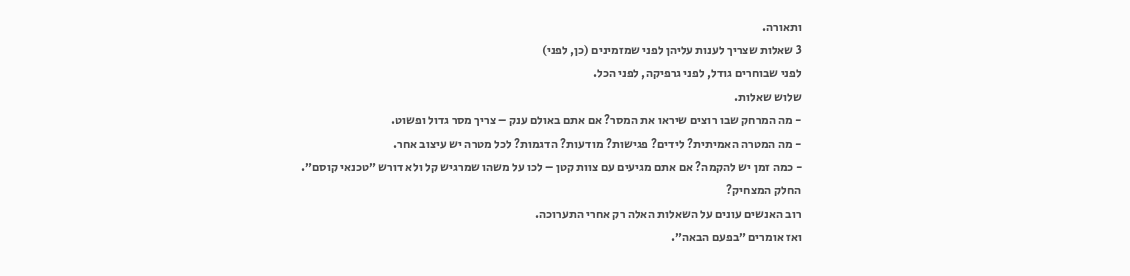ותאורה.
3 שאלות שצריך לענות עליהן לפני שמזמינים (כן, לפני)
לפני שבוחרים גודל, לפני גרפיקה, לפני הכל.
שלוש שאלות.
- מה המרחק שבו רוצים שיראו את המסר? אם אתם באולם ענק – צריך מסר גדול ופשוט.
- מה המטרה האמיתית? לידים? פגישות? מודעות? הדגמות? לכל מטרה יש עיצוב אחר.
- כמה זמן יש להקמה? אם אתם מגיעים עם צוות קטן – לכו על משהו שמרגיש קל ולא דורש ״טכנאי קוסם״.
החלק המצחיק?
רוב האנשים עונים על השאלות האלה רק אחרי התערוכה.
ואז אומרים ״בפעם הבאה״.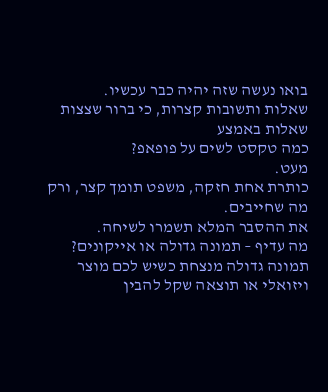בואו נעשה שזה יהיה כבר עכשיו.
שאלות ותשובות קצרות, כי ברור שצצות שאלות באמצע
כמה טקסט לשים על פופאפ?
מעט.
כותרת אחת חזקה, משפט תומך קצר, ורק מה שחייבים.
את ההסבר המלא תשמרו לשיחה.
מה עדיף – תמונה גדולה או אייקונים?
תמונה גדולה מנצחת כשיש לכם מוצר ויזואלי או תוצאה שקל להבין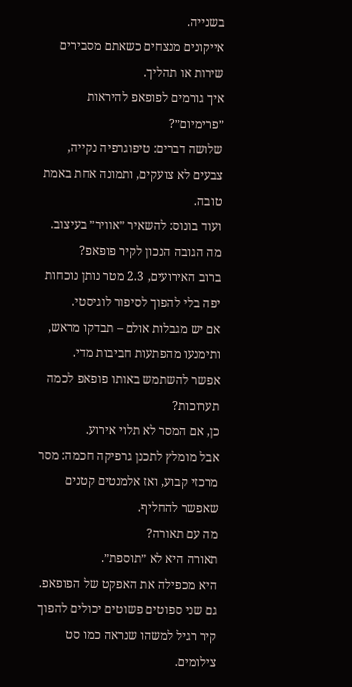בשנייה.
אייקונים מנצחים כשאתם מסבירים שירות או תהליך.
איך גורמים לפופאפ להיראות ״פרימיום״?
שלושה דברים: טיפוגרפיה נקייה, צבעים לא צועקים, ותמונה אחת באמת טובה.
ועוד בונוס: להשאיר ״אוויר״ בעיצוב.
מה הגובה הנכון לקיר פופאפ?
ברוב האירועים, 2.3 מטר נותן נוכחות יפה בלי להפוך לסיפור לוגיסטי.
אם יש מגבלות אולם – תבדקו מראש, ותימנעו מהפתעות חביבות מדי.
אפשר להשתמש באותו פופאפ לכמה תערוכות?
כן, אם המסר לא תלוי אירוע.
אבל מומלץ לתכנן גרפיקה חכמה: מסר מרכזי קבוע, ואז אלמנטים קטנים שאפשר להחליף.
מה עם תאורה?
תאורה היא לא ״תוספת״.
היא מכפילה את האפקט של הפופאפ.
גם שני ספוטים פשוטים יכולים להפוך קיר רגיל למשהו שנראה כמו סט צילומים.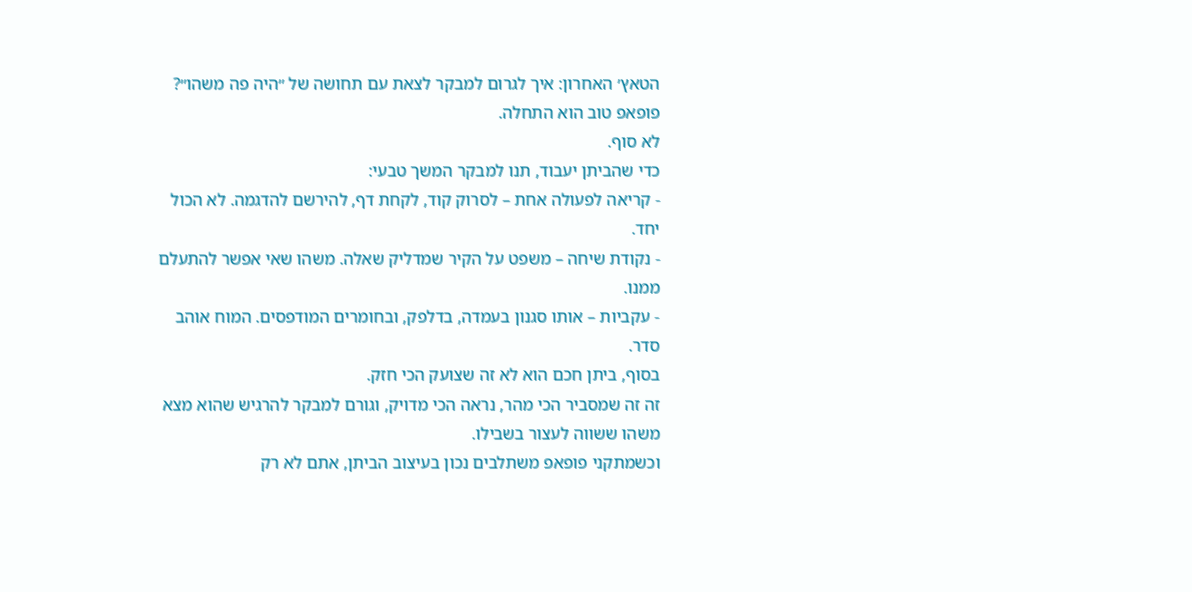הטאץ׳ האחרון: איך לגרום למבקר לצאת עם תחושה של ״היה פה משהו״?
פופאפ טוב הוא התחלה.
לא סוף.
כדי שהביתן יעבוד, תנו למבקר המשך טבעי:
- קריאה לפעולה אחת – לסרוק קוד, לקחת דף, להירשם להדגמה. לא הכול יחד.
- נקודת שיחה – משפט על הקיר שמדליק שאלה. משהו שאי אפשר להתעלם ממנו.
- עקביות – אותו סגנון בעמדה, בדלפק, ובחומרים המודפסים. המוח אוהב סדר.
בסוף, ביתן חכם הוא לא זה שצועק הכי חזק.
זה זה שמסביר הכי מהר, נראה הכי מדויק, וגורם למבקר להרגיש שהוא מצא משהו ששווה לעצור בשבילו.
וכשמתקני פופאפ משתלבים נכון בעיצוב הביתן, אתם לא רק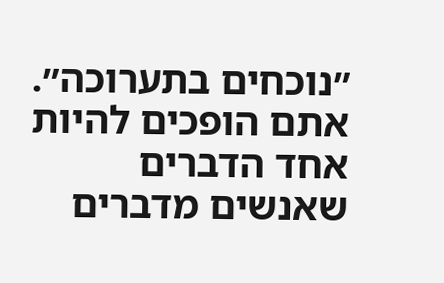״נוכחים בתערוכה״.
אתם הופכים להיות אחד הדברים שאנשים מדברים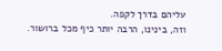עליהם בדרך לקפה.
וזה, בינינו, הרבה יותר כיף מכל ברושור.